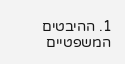1. ההיבטים המשפטיים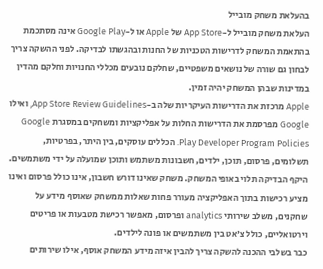בהעלאת משחק מובייל
העלאת משחק מובייל ל-App Store של Apple או ל-Google Play אינה מסתכמת בהתאמת המשחק לדרישות הטכניות של החנות ובהגשתו לבדיקה. לפני ההשקה צריך לבחון גם שורה של נושאים משפטיים, שחלקם נובעים מכללי החנויות וחלקם מהדין במדינות שבהן המשחק יהיה זמין.
Apple מרכזת את הדרישות העיקריות שלה ב-App Store Review Guidelines, ואילו Google מפרסמת את הדרישות החלות על אפליקציות ומשחקים במסגרת Google Play Developer Program Policies. הכללים עוסקים, בין היתר, בפרטיות, תשלומים, פרסום, תוכן, ילדים, חשבונות משתמש ותוכן שמועלה על ידי משתמשים.
היקף הבדיקה תלוי באופי המשחק. משחק שאינו דורש חשבון, אינו כולל פרסום ואינו מציע רכישות בתוך האפליקציה מעורר פחות שאלות ממשחק שאוסף מידע על שחקנים, משלב שירותי analytics ופרסום, מאפשר רכישת מטבעות או פריטים וירטואליים, כולל צ'אט בין משתמשים או פונה לילדים.
כבר בשלבי ההכנה להשקה צריך להבין איזה מידע המשחק אוסף, אילו שירותים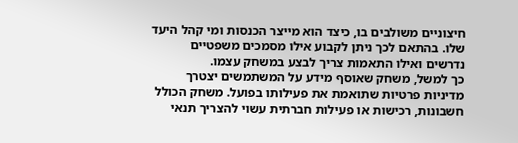חיצוניים משולבים בו, כיצד הוא מייצר הכנסות ומי קהל היעד שלו. בהתאם לכך ניתן לקבוע אילו מסמכים משפטיים נדרשים ואילו התאמות צריך לבצע במשחק עצמו.
כך למשל, משחק שאוסף מידע על המשתמשים יצטרך מדיניות פרטיות שתואמת את פעילותו בפועל. משחק הכולל חשבונות, רכישות או פעילות חברתית עשוי להצריך תנאי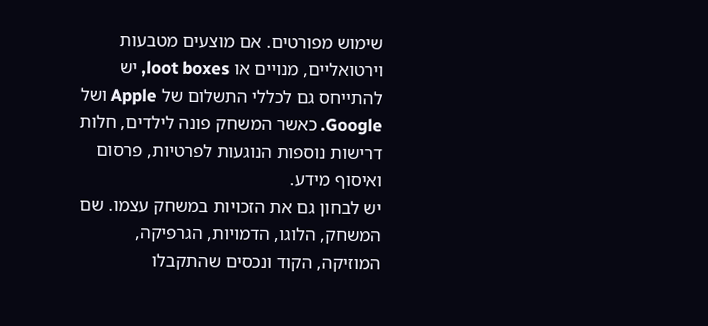שימוש מפורטים. אם מוצעים מטבעות וירטואליים, מנויים או loot boxes, יש להתייחס גם לכללי התשלום של Apple ושל Google. כאשר המשחק פונה לילדים, חלות דרישות נוספות הנוגעות לפרטיות, פרסום ואיסוף מידע.
יש לבחון גם את הזכויות במשחק עצמו. שם המשחק, הלוגו, הדמויות, הגרפיקה, המוזיקה, הקוד ונכסים שהתקבלו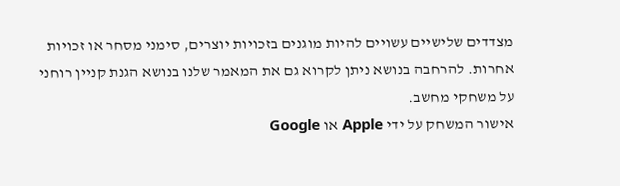מצדדים שלישיים עשויים להיות מוגנים בזכויות יוצרים, סימני מסחר או זכויות אחרות. להרחבה בנושא ניתן לקרוא גם את המאמר שלנו בנושא הגנת קניין רוחני על משחקי מחשב.
אישור המשחק על ידי Apple או Google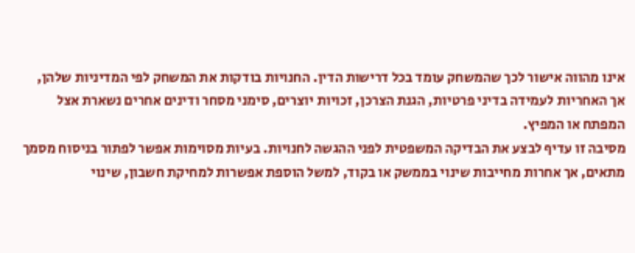אינו מהווה אישור לכך שהמשחק עומד בכל דרישות הדין. החנויות בודקות את המשחק לפי המדיניות שלהן, אך האחריות לעמידה בדיני פרטיות, הגנת הצרכן, זכויות יוצרים, סימני מסחר ודינים אחרים נשארת אצל המפתח או המפיץ.
מסיבה זו עדיף לבצע את הבדיקה המשפטית לפני ההגשה לחנויות. בעיות מסוימות אפשר לפתור בניסוח מסמך מתאים, אך אחרות מחייבות שינוי בממשק או בקוד, למשל הוספת אפשרות למחיקת חשבון, שינוי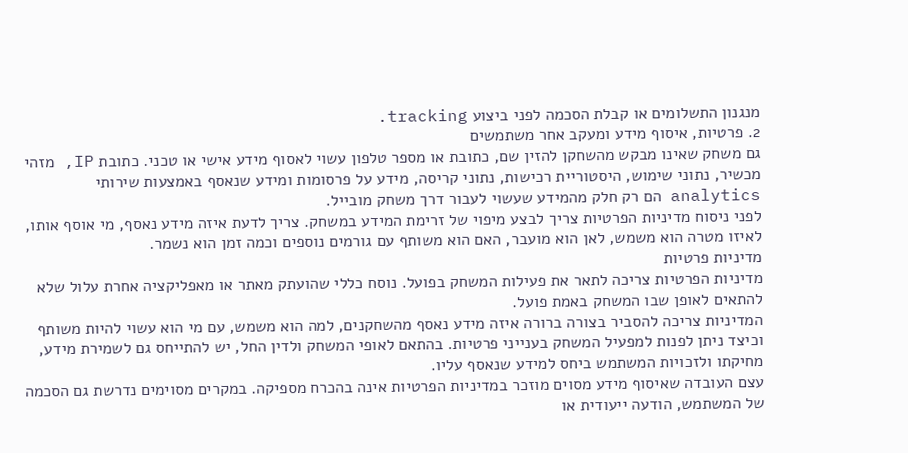מנגנון התשלומים או קבלת הסכמה לפני ביצוע tracking.
2. פרטיות, איסוף מידע ומעקב אחר משתמשים
גם משחק שאינו מבקש מהשחקן להזין שם, כתובת או מספר טלפון עשוי לאסוף מידע אישי או טכני. כתובת IP, מזהי מכשיר, נתוני שימוש, היסטוריית רכישות, נתוני קריסה, מידע על פרסומות ומידע שנאסף באמצעות שירותי analytics הם רק חלק מהמידע שעשוי לעבור דרך משחק מובייל.
לפני ניסוח מדיניות הפרטיות צריך לבצע מיפוי של זרימת המידע במשחק. צריך לדעת איזה מידע נאסף, מי אוסף אותו, לאיזו מטרה הוא משמש, לאן הוא מועבר, האם הוא משותף עם גורמים נוספים וכמה זמן הוא נשמר.
מדיניות פרטיות
מדיניות הפרטיות צריכה לתאר את פעילות המשחק בפועל. נוסח כללי שהועתק מאתר או מאפליקציה אחרת עלול שלא להתאים לאופן שבו המשחק באמת פועל.
המדיניות צריכה להסביר בצורה ברורה איזה מידע נאסף מהשחקנים, למה הוא משמש, עם מי הוא עשוי להיות משותף וכיצד ניתן לפנות למפעיל המשחק בענייני פרטיות. בהתאם לאופי המשחק ולדין החל, יש להתייחס גם לשמירת מידע, מחיקתו ולזכויות המשתמש ביחס למידע שנאסף עליו.
עצם העובדה שאיסוף מידע מסוים מוזכר במדיניות הפרטיות אינה בהכרח מספיקה. במקרים מסוימים נדרשת גם הסכמה של המשתמש, הודעה ייעודית או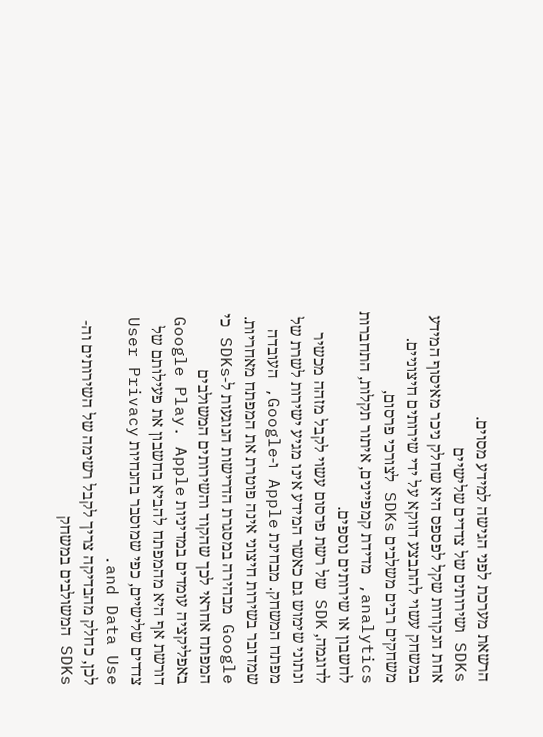הרשאת מערכת לפני הגישה למידע מסוים.
SDKs ושירותים של צדדים שלישיים
אחת הנקודות שקל לפספס היא שחלק ניכר מאיסוף המידע במשחק עשוי להתבצע דווקא על ידי שירותים חיצוניים. משחקים רבים משלבים SDKs לצורכי פרסום, analytics, מדידת קמפיינים, איתור תקלות, התחברות לחשבון או שירותים נוספים.
לדוגמה, SDK של רשת פרסום עשוי לקבל מזהה מכשיר ונתוני שימוש גם כאשר המידע אינו מגיע ישירות לשרת של מפתח המשחק. מבחינת Apple ו-Google, העובדה שמדובר בשירות חיצוני אינה פוטרת את המפתח מאחריות.
Google מבהירה במסגרת הדרישות הנוגעות ל-SDKs כי המפתח אחראי לכך שהקוד והשירותים המשולבים באפליקציה עומדים במדיניות Google Play. Apple דורשת אף היא מהמפתח להביא בחשבון את פעילותם של צדדים שלישיים, כפי שמוסבר בהנחיות User Privacy and Data Use.
לכן, כחלק מהבדיקה צריך לקבל רשימה של השירותים וה-SDKs המשולבים במשחק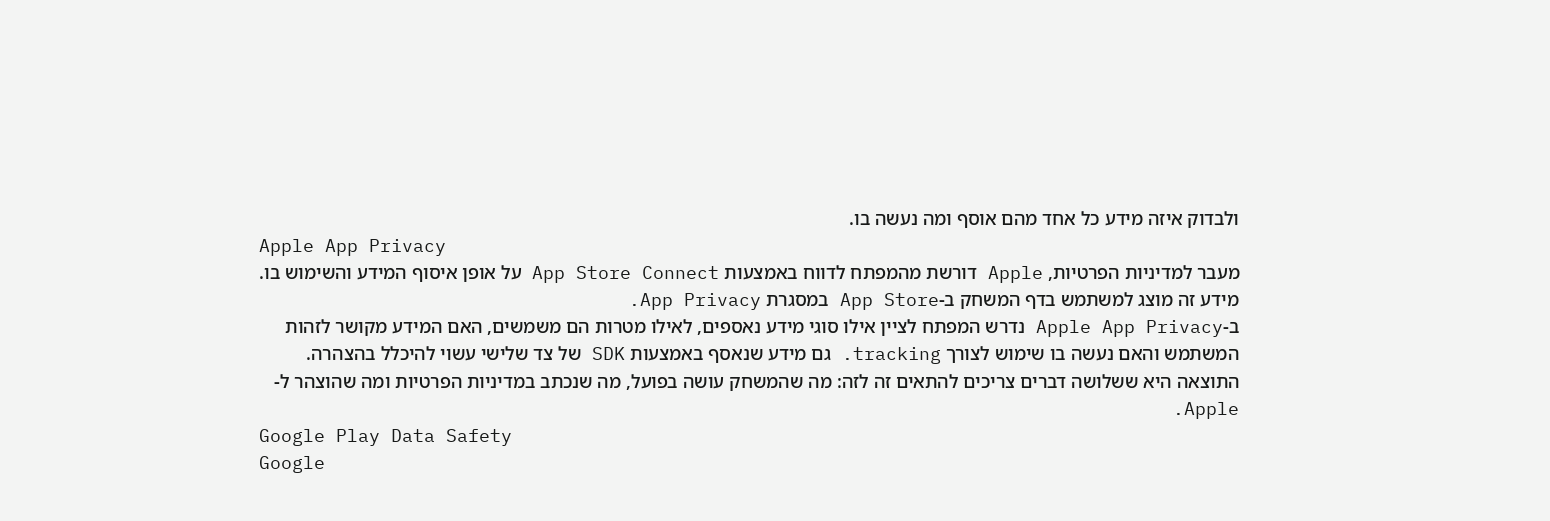ולבדוק איזה מידע כל אחד מהם אוסף ומה נעשה בו.
Apple App Privacy
מעבר למדיניות הפרטיות, Apple דורשת מהמפתח לדווח באמצעות App Store Connect על אופן איסוף המידע והשימוש בו. מידע זה מוצג למשתמש בדף המשחק ב-App Store במסגרת App Privacy.
ב-Apple App Privacy נדרש המפתח לציין אילו סוגי מידע נאספים, לאילו מטרות הם משמשים, האם המידע מקושר לזהות המשתמש והאם נעשה בו שימוש לצורך tracking. גם מידע שנאסף באמצעות SDK של צד שלישי עשוי להיכלל בהצהרה.
התוצאה היא ששלושה דברים צריכים להתאים זה לזה: מה שהמשחק עושה בפועל, מה שנכתב במדיניות הפרטיות ומה שהוצהר ל-Apple.
Google Play Data Safety
Google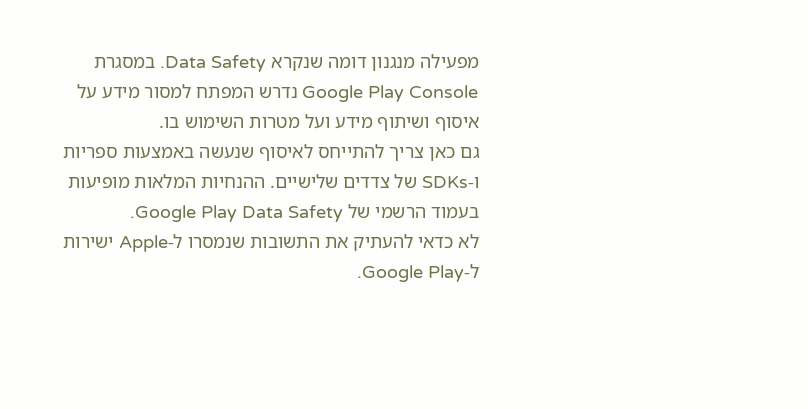מפעילה מנגנון דומה שנקרא Data Safety. במסגרת Google Play Console נדרש המפתח למסור מידע על איסוף ושיתוף מידע ועל מטרות השימוש בו.
גם כאן צריך להתייחס לאיסוף שנעשה באמצעות ספריות ו-SDKs של צדדים שלישיים. ההנחיות המלאות מופיעות בעמוד הרשמי של Google Play Data Safety.
לא כדאי להעתיק את התשובות שנמסרו ל-Apple ישירות ל-Google Play.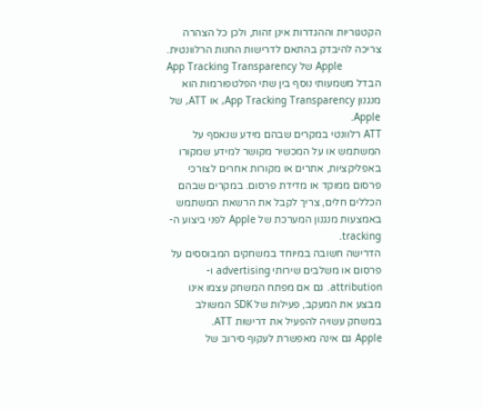הקטגוריות וההגדרות אינן זהות, ולכן כל הצהרה צריכה להיבדק בהתאם לדרישות החנות הרלוונטית.
App Tracking Transparency של Apple
הבדל משמעותי נוסף בין שתי הפלטפורמות הוא מנגנון App Tracking Transparency, או ATT, של Apple.
ATT רלוונטי במקרים שבהם מידע שנאסף על המשתמש או על המכשיר מקושר למידע שמקורו באפליקציות, אתרים או מקורות אחרים לצורכי פרסום ממוקד או מדידת פרסום. במקרים שבהם הכללים חלים, צריך לקבל את הרשאת המשתמש באמצעות מנגנון המערכת של Apple לפני ביצוע ה-tracking.
הדרישה חשובה במיוחד במשחקים המבוססים על פרסום או משלבים שירותי advertising ו-attribution. גם אם מפתח המשחק עצמו אינו מבצע את המעקב, פעילות של SDK המשולב במשחק עשויה להפעיל את דרישות ATT.
Apple גם אינה מאפשרת לעקוף סירוב של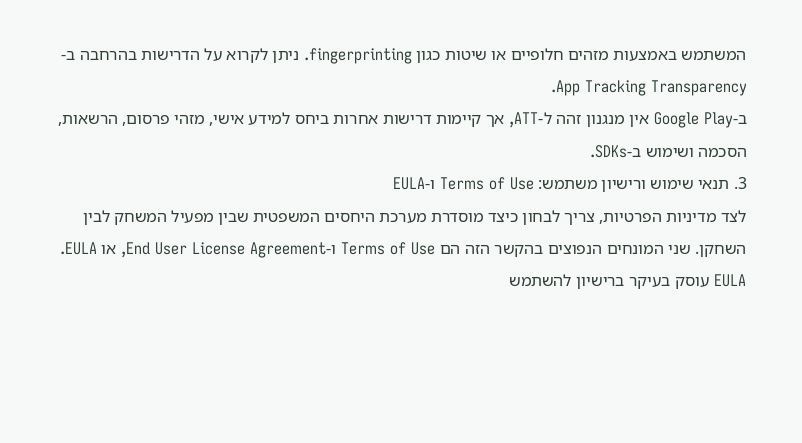המשתמש באמצעות מזהים חלופיים או שיטות כגון fingerprinting. ניתן לקרוא על הדרישות בהרחבה ב-App Tracking Transparency.
ב-Google Play אין מנגנון זהה ל-ATT, אך קיימות דרישות אחרות ביחס למידע אישי, מזהי פרסום, הרשאות, הסכמה ושימוש ב-SDKs.
3. תנאי שימוש ורישיון משתמש: Terms of Use ו-EULA
לצד מדיניות הפרטיות, צריך לבחון כיצד מוסדרת מערכת היחסים המשפטית שבין מפעיל המשחק לבין השחקן. שני המונחים הנפוצים בהקשר הזה הם Terms of Use ו-End User License Agreement, או EULA.
EULA עוסק בעיקר ברישיון להשתמש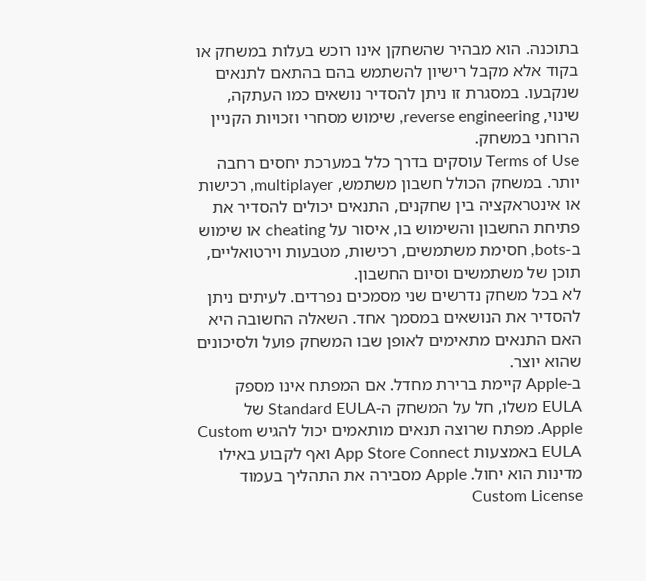בתוכנה. הוא מבהיר שהשחקן אינו רוכש בעלות במשחק או בקוד אלא מקבל רישיון להשתמש בהם בהתאם לתנאים שנקבעו. במסגרת זו ניתן להסדיר נושאים כמו העתקה, שינוי, reverse engineering, שימוש מסחרי וזכויות הקניין הרוחני במשחק.
Terms of Use עוסקים בדרך כלל במערכת יחסים רחבה יותר. במשחק הכולל חשבון משתמש, multiplayer, רכישות או אינטראקציה בין שחקנים, התנאים יכולים להסדיר את פתיחת החשבון והשימוש בו, איסור על cheating או שימוש ב-bots, חסימת משתמשים, רכישות, מטבעות וירטואליים, תוכן של משתמשים וסיום החשבון.
לא בכל משחק נדרשים שני מסמכים נפרדים. לעיתים ניתן להסדיר את הנושאים במסמך אחד. השאלה החשובה היא האם התנאים מתאימים לאופן שבו המשחק פועל ולסיכונים שהוא יוצר.
ב-Apple קיימת ברירת מחדל. אם המפתח אינו מספק EULA משלו, חל על המשחק ה-Standard EULA של Apple. מפתח שרוצה תנאים מותאמים יכול להגיש Custom EULA באמצעות App Store Connect ואף לקבוע באילו מדינות הוא יחול. Apple מסבירה את התהליך בעמוד Custom License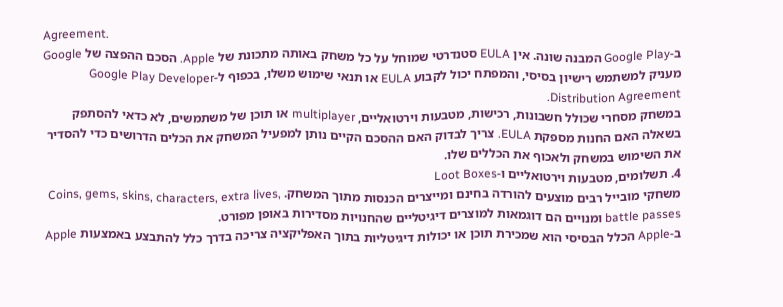Agreement.
ב-Google Play המבנה שונה. אין EULA סטנדרטי שמוחל על כל משחק באותה מתכונת של Apple. הסכם ההפצה של Google מעניק למשתמש רישיון בסיסי, והמפתח יכול לקבוע EULA או תנאי שימוש משלו, בכפוף ל-Google Play Developer Distribution Agreement.
במשחק מסחרי שכולל חשבונות, רכישות, מטבעות וירטואליים, multiplayer או תוכן של משתמשים, לא כדאי להסתפק בשאלה האם החנות מספקת EULA. צריך לבדוק האם ההסכם הקיים נותן למפעיל המשחק את הכלים הדרושים כדי להסדיר את השימוש במשחק ולאכוף את הכללים שלו.
4. תשלומים, מטבעות וירטואליים ו-Loot Boxes
משחקי מובייל רבים מוצעים להורדה בחינם ומייצרים הכנסות מתוך המשחק. Coins, gems, skins, characters, extra lives, battle passes ומנויים הם דוגמאות למוצרים דיגיטליים שהחנויות מסדירות באופן מפורט.
ב-Apple הכלל הבסיסי הוא שמכירת תוכן או יכולות דיגיטליות בתוך האפליקציה צריכה בדרך כלל להתבצע באמצעות Apple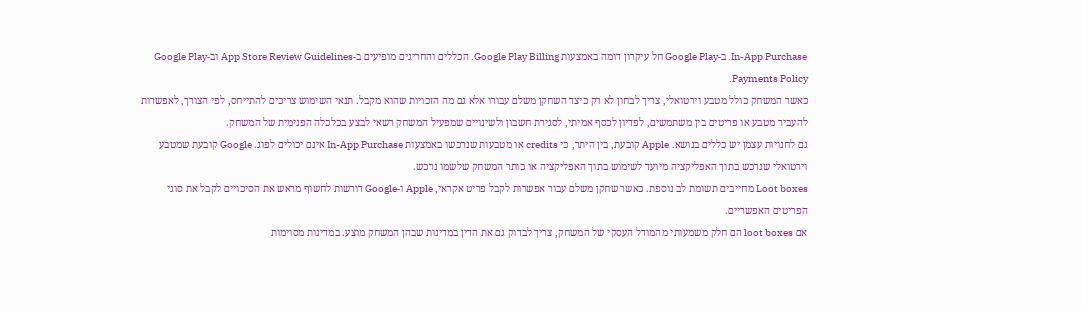In-App Purchase. ב-Google Play חל עיקרון דומה באמצעות Google Play Billing. הכללים והחריגים מופיעים ב-App Store Review Guidelines וב-Google Play Payments Policy.
כאשר המשחק כולל מטבע וירטואלי, צריך לבחון לא רק כיצד השחקן משלם עבורו אלא גם מה הזכויות שהוא מקבל. תנאי השימוש צריכים להתייחס, לפי הצורך, לאפשרות להעביר מטבע או פריטים בין משתמשים, לפדיון לכסף אמיתי, לסגירת חשבון ולשינויים שמפעיל המשחק רשאי לבצע בכלכלה הפנימית של המשחק.
גם לחנויות עצמן יש כללים בנושא. Apple קובעת, בין היתר, כי credits או מטבעות שנרכשו באמצעות In-App Purchase אינם יכולים לפוג. Google קובעת שמטבע וירטואלי שנרכש בתוך האפליקציה מיועד לשימוש בתוך האפליקציה או כותר המשחק שלשמו נרכש.
Loot boxes מחייבים תשומת לב נוספת. כאשר שחקן משלם עבור אפשרות לקבל פריט אקראי, Apple ו-Google דורשות לחשוף מראש את הסיכויים לקבל את סוגי הפריטים האפשריים.
אם loot boxes הם חלק משמעותי מהמודל העסקי של המשחק, צריך לבדוק גם את הדין במדינות שבהן המשחק מוצע. במדינות מסוימות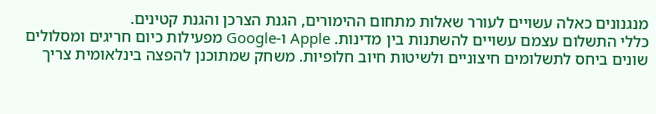מנגנונים כאלה עשויים לעורר שאלות מתחום ההימורים, הגנת הצרכן והגנת קטינים.
כללי התשלום עצמם עשויים להשתנות בין מדינות. Apple ו-Google מפעילות כיום חריגים ומסלולים שונים ביחס לתשלומים חיצוניים ולשיטות חיוב חלופיות. משחק שמתוכנן להפצה בינלאומית צריך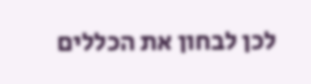לכן לבחון את הכללים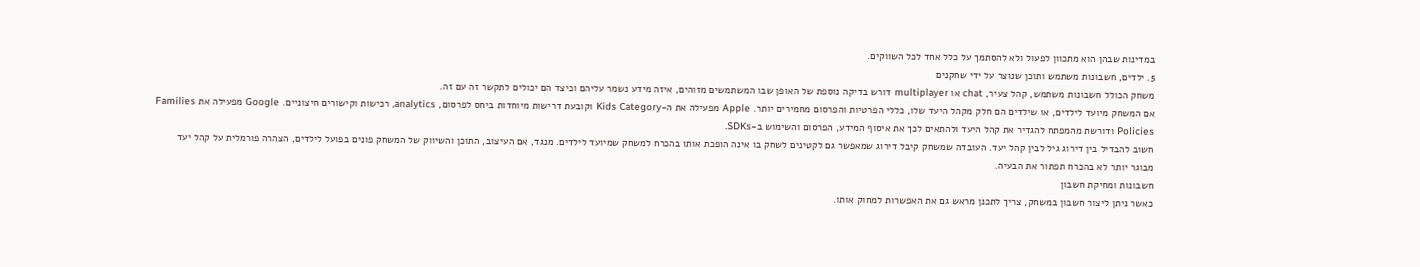במדינות שבהן הוא מתכוון לפעול ולא להסתמך על כלל אחד לכל השווקים.
5. ילדים, חשבונות משתמש ותוכן שנוצר על ידי שחקנים
משחק הכולל חשבונות משתמש, קהל צעיר, chat או multiplayer דורש בדיקה נוספת של האופן שבו המשתמשים מזוהים, איזה מידע נשמר עליהם וכיצד הם יכולים לתקשר זה עם זה.
אם המשחק מיועד לילדים, או שילדים הם חלק מקהל היעד שלו, כללי הפרטיות והפרסום מחמירים יותר. Apple מפעילה את ה-Kids Category וקובעת דרישות מיוחדות ביחס לפרסום, analytics, רכישות וקישורים חיצוניים. Google מפעילה את Families Policies ודורשת מהמפתח להגדיר את קהל היעד ולהתאים לכך את איסוף המידע, הפרסום והשימוש ב-SDKs.
חשוב להבדיל בין דירוג גיל לבין קהל יעד. העובדה שמשחק קיבל דירוג שמאפשר גם לקטינים לשחק בו אינה הופכת אותו בהכרח למשחק שמיועד לילדים. מנגד, אם העיצוב, התוכן והשיווק של המשחק פונים בפועל לילדים, הצהרה פורמלית על קהל יעד מבוגר יותר לא בהכרח תפתור את הבעיה.
חשבונות ומחיקת חשבון
כאשר ניתן ליצור חשבון במשחק, צריך לתכנן מראש גם את האפשרות למחוק אותו.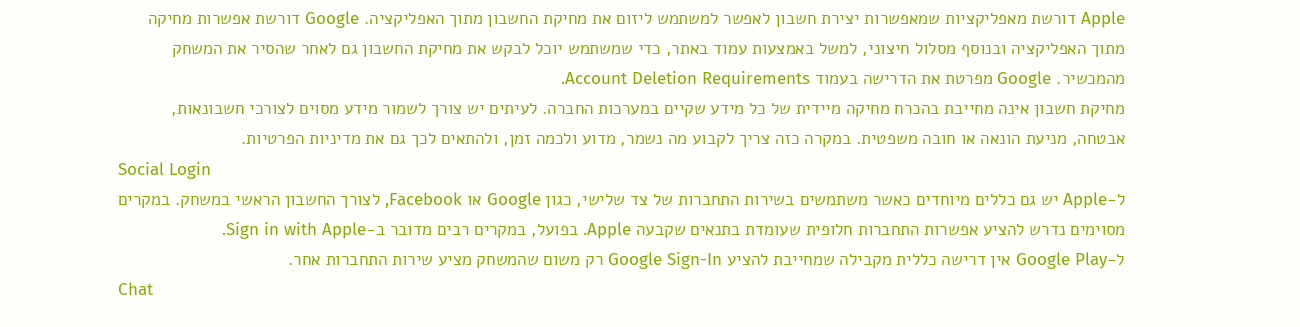Apple דורשת מאפליקציות שמאפשרות יצירת חשבון לאפשר למשתמש ליזום את מחיקת החשבון מתוך האפליקציה. Google דורשת אפשרות מחיקה מתוך האפליקציה ובנוסף מסלול חיצוני, למשל באמצעות עמוד באתר, כדי שמשתמש יוכל לבקש את מחיקת החשבון גם לאחר שהסיר את המשחק מהמכשיר. Google מפרטת את הדרישה בעמוד Account Deletion Requirements.
מחיקת חשבון אינה מחייבת בהכרח מחיקה מיידית של כל מידע שקיים במערכות החברה. לעיתים יש צורך לשמור מידע מסוים לצורכי חשבונאות, אבטחה, מניעת הונאה או חובה משפטית. במקרה כזה צריך לקבוע מה נשמר, מדוע ולכמה זמן, ולהתאים לכך גם את מדיניות הפרטיות.
Social Login
ל-Apple יש גם כללים מיוחדים כאשר משתמשים בשירות התחברות של צד שלישי, כגון Google או Facebook, לצורך החשבון הראשי במשחק. במקרים מסוימים נדרש להציע אפשרות התחברות חלופית שעומדת בתנאים שקבעה Apple. בפועל, במקרים רבים מדובר ב-Sign in with Apple.
ל-Google Play אין דרישה כללית מקבילה שמחייבת להציע Google Sign-In רק משום שהמשחק מציע שירות התחברות אחר.
Chat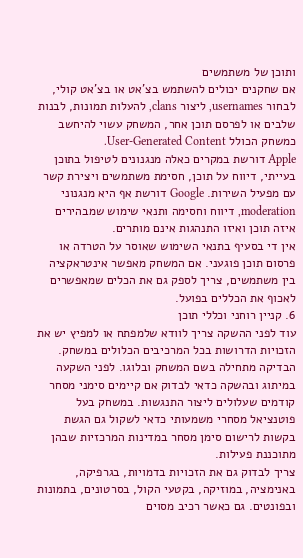ותוכן של משתמשים
אם שחקנים יכולים להשתמש בצ'אט או בצ'אט קולי, לבחור usernames, ליצור clans, להעלות תמונות, לבנות שלבים או לפרסם תוכן אחר, המשחק עשוי להיחשב כמשחק הכולל User-Generated Content.
Apple דורשת במקרים כאלה מנגנונים לטיפול בתוכן בעייתי, דיווח על תוכן, חסימת משתמשים ויצירת קשר עם מפעיל השירות. Google דורשת אף היא מנגנוני moderation, דיווח וחסימה ותנאי שימוש שמבהירים איזה תוכן ואיזו התנהגות אינם מותרים.
אין די בסעיף בתנאי השימוש שאוסר על הטרדה או פרסום תוכן פוגעני. אם המשחק מאפשר אינטראקציה בין משתמשים, צריך לספק גם את הכלים שמאפשרים לאכוף את הכללים בפועל.
6. קניין רוחני וכללי תוכן
עוד לפני ההשקה צריך לוודא שלמפתח או למפיץ יש את הזכויות הדרושות בכל המרכיבים הכלולים במשחק.
הבדיקה מתחילה בשם המשחק ובלוגו. לפני השקעה במיתוג ובהשקה כדאי לבדוק אם קיימים סימני מסחר קודמים שעלולים ליצור התנגשות. במשחק בעל פוטנציאל מסחרי משמעותי כדאי לשקול גם הגשת בקשות לרישום סימן מסחר במדינות המרכזיות שבהן מתוכננת פעילות.
צריך לבדוק גם את הזכויות בדמויות, בגרפיקה, באנימציה, במוזיקה, בקטעי הקול, בסרטונים, בתמונות ובפונטים. גם כאשר רכיב מסוים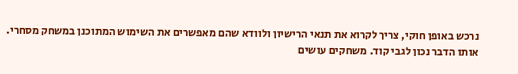נרכש באופן חוקי, צריך לקרוא את תנאי הרישיון ולוודא שהם מאפשרים את השימוש המתוכנן במשחק מסחרי.
אותו הדבר נכון לגבי קוד. משחקים עושים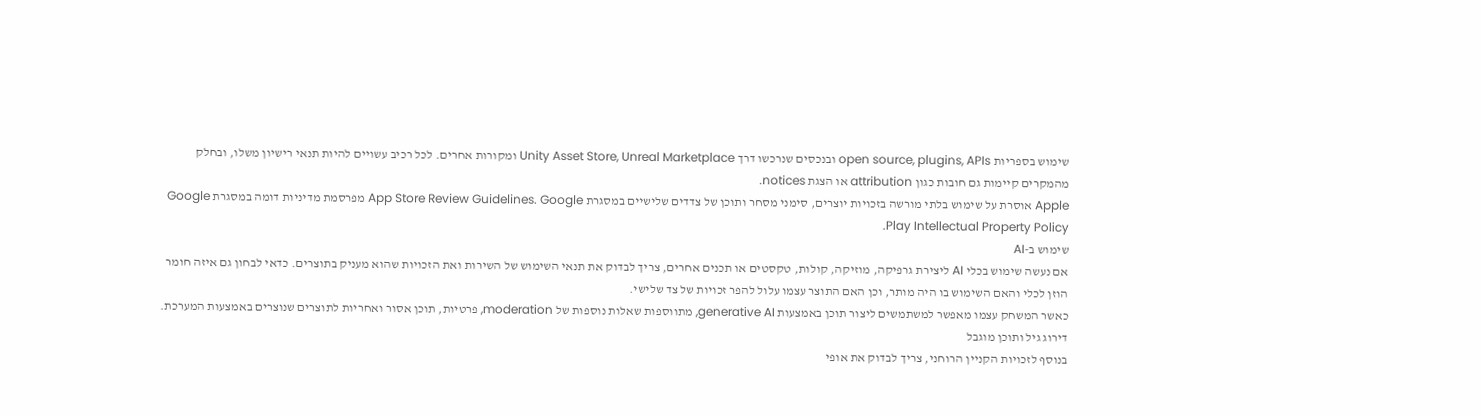שימוש בספריות open source, plugins, APIs ובנכסים שנרכשו דרך Unity Asset Store, Unreal Marketplace ומקורות אחרים. לכל רכיב עשויים להיות תנאי רישיון משלו, ובחלק מהמקרים קיימות גם חובות כגון attribution או הצגת notices.
Apple אוסרת על שימוש בלתי מורשה בזכויות יוצרים, סימני מסחר ותוכן של צדדים שלישיים במסגרת App Store Review Guidelines. Google מפרסמת מדיניות דומה במסגרת Google Play Intellectual Property Policy.
שימוש ב-AI
אם נעשה שימוש בכלי AI ליצירת גרפיקה, מוזיקה, קולות, טקסטים או תכנים אחרים, צריך לבדוק את תנאי השימוש של השירות ואת הזכויות שהוא מעניק בתוצרים. כדאי לבחון גם איזה חומר הוזן לכלי והאם השימוש בו היה מותר, וכן האם התוצר עצמו עלול להפר זכויות של צד שלישי.
כאשר המשחק עצמו מאפשר למשתמשים ליצור תוכן באמצעות generative AI, מתווספות שאלות נוספות של moderation, פרטיות, תוכן אסור ואחריות לתוצרים שנוצרים באמצעות המערכת.
דירוג גיל ותוכן מוגבל
בנוסף לזכויות הקניין הרוחני, צריך לבדוק את אופי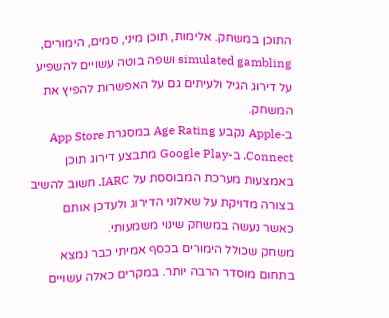התוכן במשחק. אלימות, תוכן מיני, סמים, הימורים, simulated gambling ושפה בוטה עשויים להשפיע על דירוג הגיל ולעיתים גם על האפשרות להפיץ את המשחק.
ב-Apple נקבע Age Rating במסגרת App Store Connect. ב-Google Play מתבצע דירוג תוכן באמצעות מערכת המבוססת על IARC. חשוב להשיב בצורה מדויקת על שאלוני הדירוג ולעדכן אותם כאשר נעשה במשחק שינוי משמעותי.
משחק שכולל הימורים בכסף אמיתי כבר נמצא בתחום מוסדר הרבה יותר. במקרים כאלה עשויים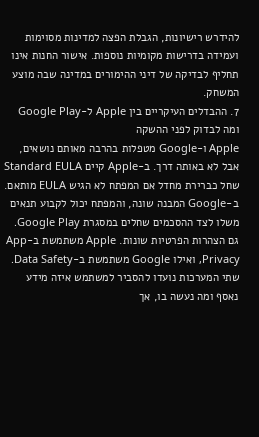להידרש רישיונות, הגבלת הפצה למדינות מסוימות ועמידה בדרישות מקומיות נוספות. אישור החנות אינו תחליף לבדיקה של דיני ההימורים במדינה שבה מוצע המשחק.
7. ההבדלים העיקריים בין Apple ל-Google Play ומה לבדוק לפני ההשקה
Apple ו-Google מטפלות בהרבה מאותם נושאים, אבל לא באותה דרך. ב-Apple קיים Standard EULA שחל כברירת מחדל אם המפתח לא הגיש EULA מותאם. ב-Google המבנה שונה, והמפתח יכול לקבוע תנאים משלו לצד ההסכמים שחלים במסגרת Google Play.
גם הצהרות הפרטיות שונות. Apple משתמשת ב-App Privacy, ואילו Google משתמשת ב-Data Safety. שתי המערכות נועדו להסביר למשתמש איזה מידע נאסף ומה נעשה בו, אך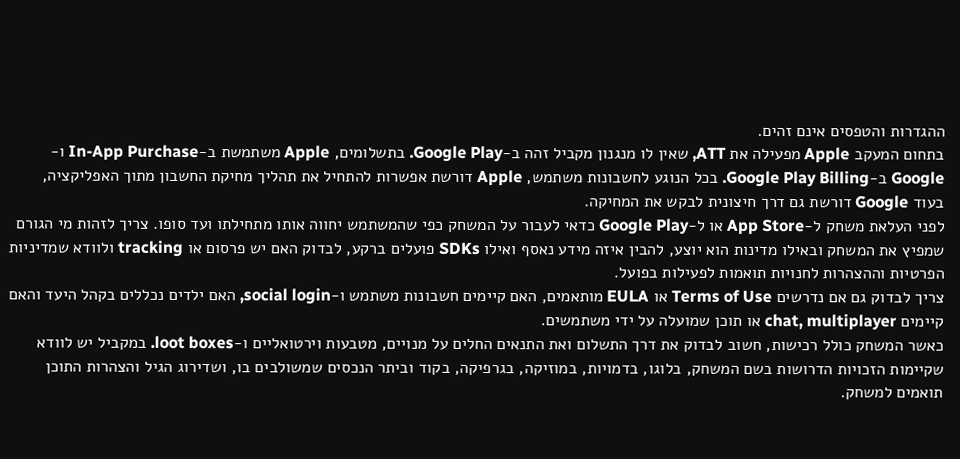ההגדרות והטפסים אינם זהים.
בתחום המעקב Apple מפעילה את ATT, שאין לו מנגנון מקביל זהה ב-Google Play. בתשלומים, Apple משתמשת ב-In-App Purchase ו-Google ב-Google Play Billing. בכל הנוגע לחשבונות משתמש, Apple דורשת אפשרות להתחיל את תהליך מחיקת החשבון מתוך האפליקציה, בעוד Google דורשת גם דרך חיצונית לבקש את המחיקה.
לפני העלאת משחק ל-App Store או ל-Google Play כדאי לעבור על המשחק כפי שהמשתמש יחווה אותו מתחילתו ועד סופו. צריך לזהות מי הגורם שמפיץ את המשחק ובאילו מדינות הוא יוצע, להבין איזה מידע נאסף ואילו SDKs פועלים ברקע, לבדוק האם יש פרסום או tracking ולוודא שמדיניות הפרטיות וההצהרות לחנויות תואמות לפעילות בפועל.
צריך לבדוק גם אם נדרשים Terms of Use או EULA מותאמים, האם קיימים חשבונות משתמש ו-social login, האם ילדים נכללים בקהל היעד והאם קיימים chat, multiplayer או תוכן שמועלה על ידי משתמשים.
כאשר המשחק כולל רכישות, חשוב לבדוק את דרך התשלום ואת התנאים החלים על מנויים, מטבעות וירטואליים ו-loot boxes. במקביל יש לוודא שקיימות הזכויות הדרושות בשם המשחק, בלוגו, בדמויות, במוזיקה, בגרפיקה, בקוד וביתר הנכסים שמשולבים בו, ושדירוג הגיל והצהרות התוכן תואמים למשחק.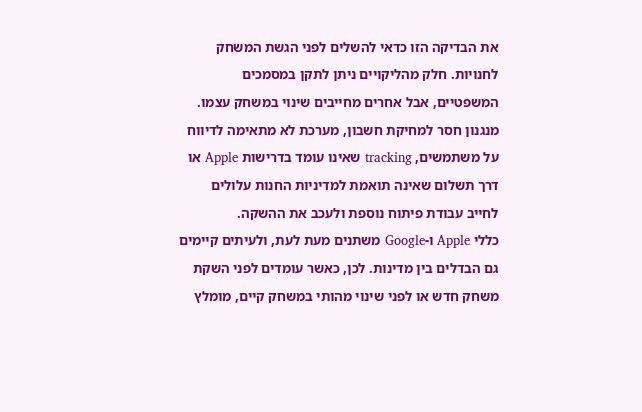את הבדיקה הזו כדאי להשלים לפני הגשת המשחק לחנויות. חלק מהליקויים ניתן לתקן במסמכים המשפטיים, אבל אחרים מחייבים שינוי במשחק עצמו. מנגנון חסר למחיקת חשבון, מערכת לא מתאימה לדיווח על משתמשים, tracking שאינו עומד בדרישות Apple או דרך תשלום שאינה תואמת למדיניות החנות עלולים לחייב עבודת פיתוח נוספת ולעכב את ההשקה.
כללי Apple ו-Google משתנים מעת לעת, ולעיתים קיימים גם הבדלים בין מדינות. לכן, כאשר עומדים לפני השקת משחק חדש או לפני שינוי מהותי במשחק קיים, מומלץ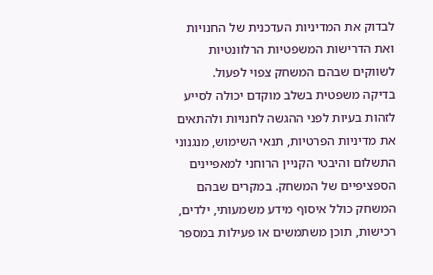לבדוק את המדיניות העדכנית של החנויות ואת הדרישות המשפטיות הרלוונטיות לשווקים שבהם המשחק צפוי לפעול.
בדיקה משפטית בשלב מוקדם יכולה לסייע לזהות בעיות לפני ההגשה לחנויות ולהתאים את מדיניות הפרטיות, תנאי השימוש, מנגנוני התשלום והיבטי הקניין הרוחני למאפיינים הספציפיים של המשחק. במקרים שבהם המשחק כולל איסוף מידע משמעותי, ילדים, רכישות, תוכן משתמשים או פעילות במספר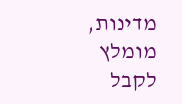מדינות, מומלץ לקבל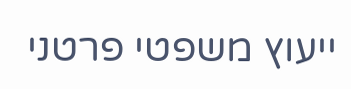ייעוץ משפטי פרטני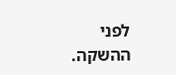לפני ההשקה.